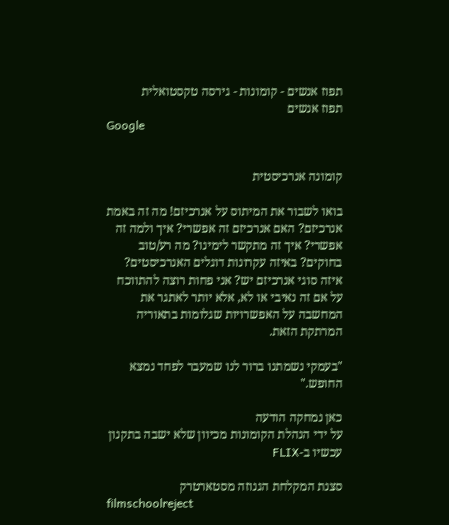תפוז אנשים - קומונות - גירסה טקסטואלית
תפוז אנשים
Google


קומונה אנרכיסטית

בואו לשבור את המיתוס על אנרכיזם! מה זה באמת אנרכיזם? האם אנרכיזם זה אפשרי? איך ולמה זה אפשרי? איך זה מתקשר לימינו? מה רע/טוב בחוקים? באיזה עקרונות דוגלים האנרכיסטים? איזה סוגי אנרכיזם יש? אני פחות רוצה להתווכח על אם זה נאיבי או לא, אלא יותר לאתגר את המחשבה על האפשרויות שגלומות בתאוריה המרתקת הזאת.

"בעמקי נשמתנו ברור לנו שמעבר לפחד נמצא החופש."

כאן נמחקה הודעה
על ידי הנהלת הקומונות מכיוון שלא ישבה בתקנון
עכשיו ב-FLIX

סצנת המקלחת הגנוזה מסטארטרק
filmschoolreject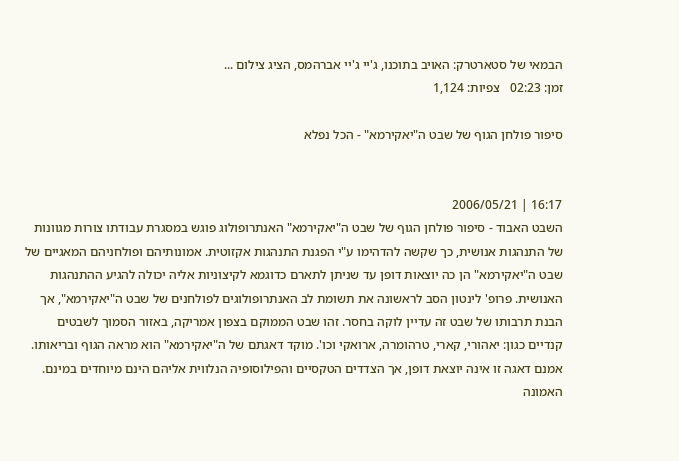הבמאי של סטארטרק: האויב בתוכנו, ג'יי ג'יי אברהמס, הציג צילום ...
זמן: 02:23   צפיות: 1,124

סיפור פולחן הגוף של שבט ה"יאקירמא" - הכל נפלא


16:17 | 2006/05/21
השבט האבוד - סיפור פולחן הגוף של שבט ה"יאקירמא" האנתרופולוג פוגש במסגרת עבודתו צורות מגוונות של התנהגות אנושית, כך שקשה להדהימו ע"י הפגנת התנהגות אקזוטית. אמונותיהם ופולחניהם המאגיים של שבט ה"יאקירמא" הן כה יוצאות דופן עד שניתן לתארם כדוגמא לקיצוניות אליה יכולה להגיע ההתנהגות האנושית. פרופ' לינטון הסב לראשונה את תשומת לב האנתרופולוגים לפולחנים של שבט ה"יאקירמא", אך הבנת תרבותו של שבט זה עדיין לוקה בחסר. זהו שבט הממוקם בצפון אמריקה, באזור הסמוך לשבטים קנדיים כגון: יאהורי, קארי, טרהומרה, ארואקי וכו'. מוקד דאגתם של ה"יאקירמא" הוא מראה הגוף ובריאותו. אמנם דאגה זו אינה יוצאת דופן, אך הצדדים הטקסיים והפילוסופיה הנלווית אליהם הינם מיוחדים במינם. האמונה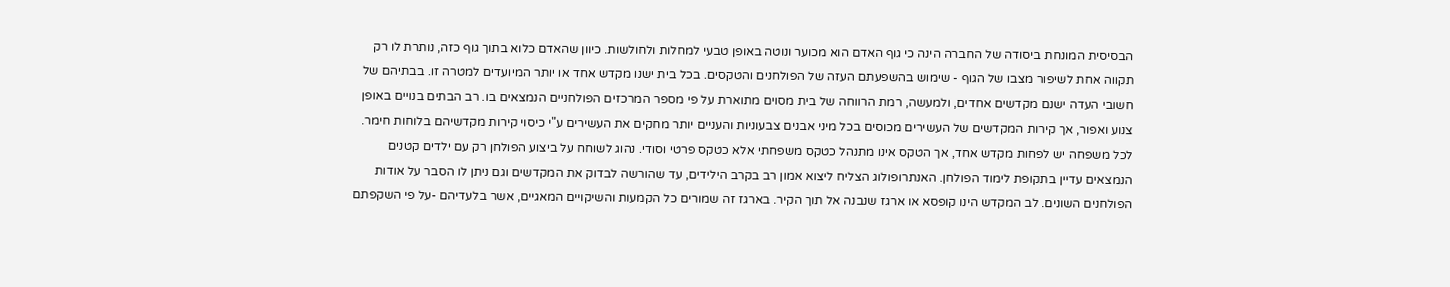הבסיסית המונחת ביסודה של החברה הינה כי גוף האדם הוא מכוער ונוטה באופן טבעי למחלות ולחולשות. כיוון שהאדם כלוא בתוך גוף כזה, נותרת לו רק תקווה אחת לשיפור מצבו של הגוף - שימוש בהשפעתם העזה של הפולחנים והטקסים. בכל בית ישנו מקדש אחד או יותר המיועדים למטרה זו. בבתיהם של חשובי העדה ישנם מקדשים אחדים, ולמעשה, רמת הרווחה של בית מסוים מתוארת על פי מספר המרכזים הפולחניים הנמצאים בו. רב הבתים בנויים באופן צנוע ואפור, אך קירות המקדשים של העשירים מכוסים בכל מיני אבנים צבעוניות והעניים יותר מחקים את העשירים ע"י כיסוי קירות מקדשיהם בלוחות חימר. לכל משפחה יש לפחות מקדש אחד, אך הטקס אינו מתנהל כטקס משפחתי אלא כטקס פרטי וסודי. נהוג לשוחח על ביצוע הפולחן רק עם ילדים קטנים הנמצאים עדיין בתקופת לימוד הפולחן. האנתרופולוג הצליח ליצוא אמון רב בקרב הילידים, עד שהורשה לבדוק את המקדשים וגם ניתן לו הסבר על אודות הפולחנים השונים. לב המקדש הינו קופסא או ארגז שנבנה אל תוך הקיר. בארגז זה שמורים כל הקמעות והשיקויים המאגיים, אשר בלעדיהם -על פי השקפתם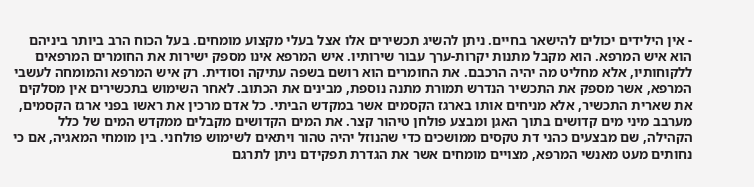- אין הילידים יכולים להישאר בחיים. ניתן להשיג תכשירים אלו אצל בעלי מקצוע מומחים. בעל הכוח הרב ביותר ביניהם הוא איש המרפא. הוא מקבל מתנות יקרות-ערך עבור שירותיו. איש המרפא אינו מספק ישירות את החומרים המרפאים ללקוחותיו, אלא מחליט מה יהיה הרכבם. את החומרים הוא רושם בשפה עתיקה וסודית. רק איש המרפא והמומחה לעשבי המרפא, אשר מספק את התכשיר הנדרש תמורת מתנה נוספת, מבינים את הכתוב. לאחר השימוש בתכשירים אין מסלקים את שארית התכשיר, אלא מניחים אותו בארגז הקסמים אשר במקדש הביתי. כל אדם מרכין את ראשו בפני ארגז הקסמים, מערבב מיני מים קדושים בתוך האגן ומבצע פולחן טיהור קצר. את המים הקדושים מקבלים ממקדש המים של כלל הקהילה, שם מבצעים כהני דת טקסים ממושכים כדי שהנוזל יהיה טהור ויתאים לשימוש פולחני. בין מומחי המאגיה, אם כי נחותים מעט מאנשי המרפא, מצויים מומחים אשר את הגדרת תפקידם ניתן לתרגם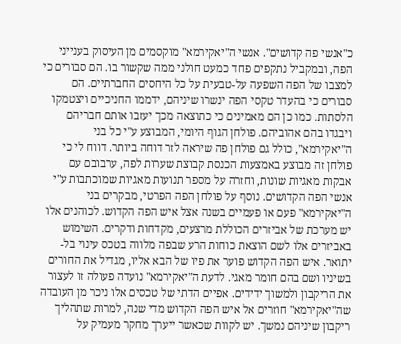כ"אנשי פה קדושים". אנשי ה"יאקירמא" מוקסמים מן העיסוק בענייני הפה, ובמקביל נתקפים פחד כמעט חולני ממה שקשור בו. הם סבורים כי למצבו של הפה השפעה על-טבעית על כל היחסים החברתיים. הם סבורים כי בהעדר טקסי הפה ינשרו שיניהם, ידממו החניכיים ויצטמקו הלסתות. כמו כן הם מאמינים כי כתוצאה מכך יעזבו אותם חבריהם ויבגדו בהם אהוביהם. פולחן הגוף היומי, המבוצע ע"י כל בני ה"יאקירמא", כולל גם פולחן פה שיראה לזר דוחה ביותר. דווח לי כי פולחן זה מבוצע באמצעות הכנסת קבוצת שערות לפה, ערבובם עם אבקות מאגיות שונות, וחזרה על מספר תנועות מאגיות שמוכתבות ע"י אנשי הפה הקדושים. נוסף על פולחן הפה הפרטי, מבקרים בני ה"יאקירמא" פעם או פעמיים בשנה אצל איש הפה הקדוש. לכוהנים אלו יש מערכת של אביזרים הכוללת מרצעים, מקדחות ודקרים. השימוש באביזרים אלו לשם הוצאת כוחות הרע שבפה מלווה בטכס עינוי בל-יתואר. איש הפה הקדוש פוער את פיו של הבא אליו, מגדיל את החורים בשיניו ושם בהם חומר מאגי. לדעת ה"יאקירמא" נועדה פעולה זו לעצור את הריקבון ולמשוך ידידים. אפיים הדתי של טכסים אלו ניכר מן העובדה שה"יאקירמא" חוזרים אל איש הפה הקדוש מדי שנה, למרות שתהליך ריקבון שיניהם נמשך. יש לקוות שכאשר ייערך מחקר מעמיק על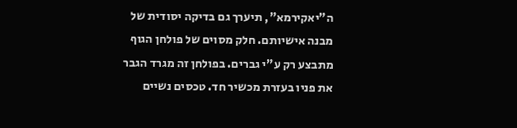ה"יאקירמא", תיערך גם בדיקה יסודית של מבנה אישיותם. חלק מסוים של פולחן הגוף מתבצע רק ע"י גברים. בפולחן זה מגרד הגבר את פניו בעזרת מכשיר חד. טכסים נשיים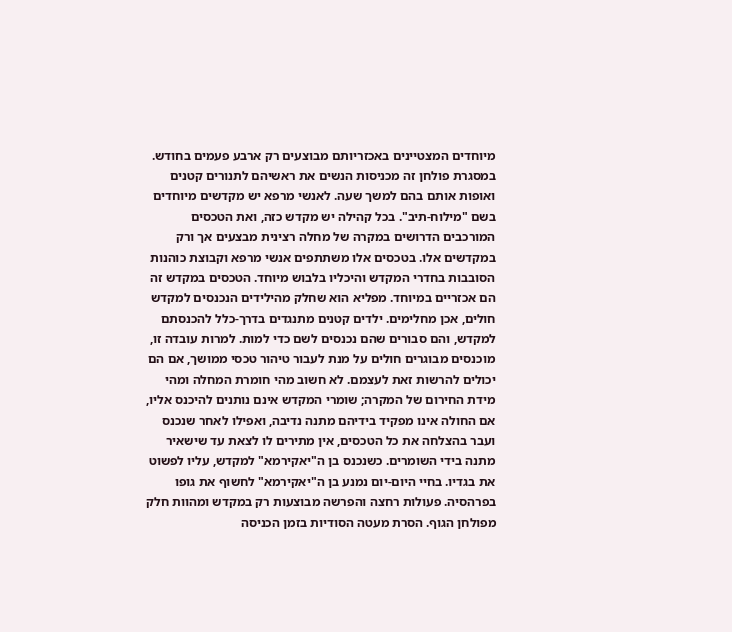מיוחדים המצטיינים באכזריותם מבוצעים רק ארבע פעמים בחודש. במסגרת פולחן זה מכניסות הנשים את ראשיהם לתנורים קטנים ואופות אותם בהם למשך שעה. לאנשי מרפא יש מקדשים מיוחדים בשם "מילוח-תיב". בכל קהילה יש מקדש כזה, ואת הטכסים המורכבים הדרושים במקרה של מחלה רצינית מבצעים אך ורק במקדשים אלו. בטכסים אלו משתתפים אנשי מרפא וקבוצת כוהנות הסובבות בחדרי המקדש והיכליו בלבוש מיוחד. הטכסים במקדש זה הם אכזריים במיוחד. מפליא הוא שחלק מהילידים הנכנסים למקדש חולים, אכן מחלימים. ילדים קטנים מתנגדים בדרך-כלל להכנסתם למקדש, והם סבורים שהם נכנסים לשם כדי למות. למרות עובדה זו, מוכנסים מבוגרים חולים על מנת לעבור טיהור טכסי ממושך, אם הם יכולים להרשות זאת לעצמם. לא חשוב מהי חומרת המחלה ומהי מידת החירום של המקרה; שומרי המקדש אינם נותנים להיכנס אליו, אם החולה אינו מפקיד בידיהם מתנה נדיבה, ואפילו לאחר שנכנס ועבר בהצלחה את כל הטכסים, אין מתירים לו לצאת עד שישאיר מתנה בידי השומרים. כשנכנס בן ה"יאקירמא" למקדש, עליו לפשוט את בגדיו. בחיי היום-יום נמנע בן ה"יאקירמא" לחשוף את גופו בפרהסיה. פעולות רחצה והפרשה מבוצעות רק במקדש ומהוות חלק מפולחן הגוף. הסרת מעטה הסודיות בזמן הכניסה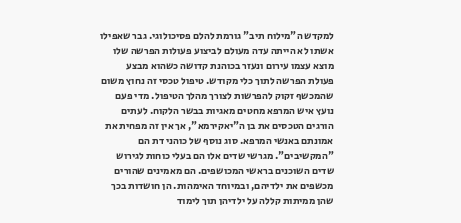למקדש ה"מילוח תיב" גורמת להלם פסיכולוגי. גבר שאפילו אשתו לא הייתה עדה מעולם לביצוע פעולות הפרשה שלו מוצא עצמו עירום ונעזר בכוהנת קדושה כשהוא מבצע פעולת הפרשה לתוך כלי מקודש. טיפול טכסי זה נחוץ משום שהמכשף זקוק להפרשות לצורך מהלך הטיפול. מדי פעם נועץ איש המרפא מחטים מאגיות בבשר הלקוח. לעתים הורגים הטכסים את בן ה"יאקירמא", אך אין זה מפחית את אמונתם באנשי המרפא. סוג נוסף של כוהני דת הם "המקשיבים". מגרשי שדים אלו הם בעלי כוחות לגירוש שדים השוכנים בראשי המכושפים. הם מאמינים שהורים מכשפים את ילדיהם, ובמיוחד האימהות. הן חושדות בכך שהן ממיתות קללה על ילדיהן תוך לימוד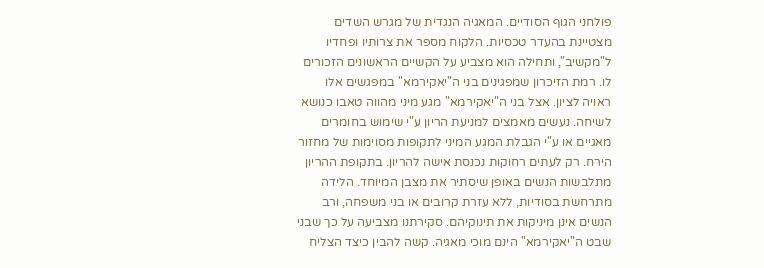פולחני הגוף הסודיים. המאגיה הנגדית של מגרש השדים מצטיינת בהעדר טכסיות. הלקוח מספר את צרותיו ופחדיו ל"מקשיב", ותחילה הוא מצביע על הקשיים הראשונים הזכורים לו. רמת הזיכרון שמפגינים בני ה"יאקירמא" במפגשים אלו ראויה לציון. אצל בני ה"יאקירמא" מגע מיני מהווה טאבו כנושא לשיחה. נעשים מאמצים למניעת הריון ע"י שימוש בחומרים מאגיים או ע"י הגבלת המגע המיני לתקופות מסוימות של מחזור הירח. רק לעתים רחוקות נכנסת אישה להריון. בתקופת ההריון מתלבשות הנשים באופן שיסתיר את מצבן המיוחד. הלידה מתרחשת בסודיות, ללא עזרת קרובים או בני משפחה, ורב הנשים אינן מיניקות את תינוקיהם. סקירתנו מצביעה על כך שבני שבט ה"יאקירמא" הינם מוכי מאגיה. קשה להבין כיצד הצליח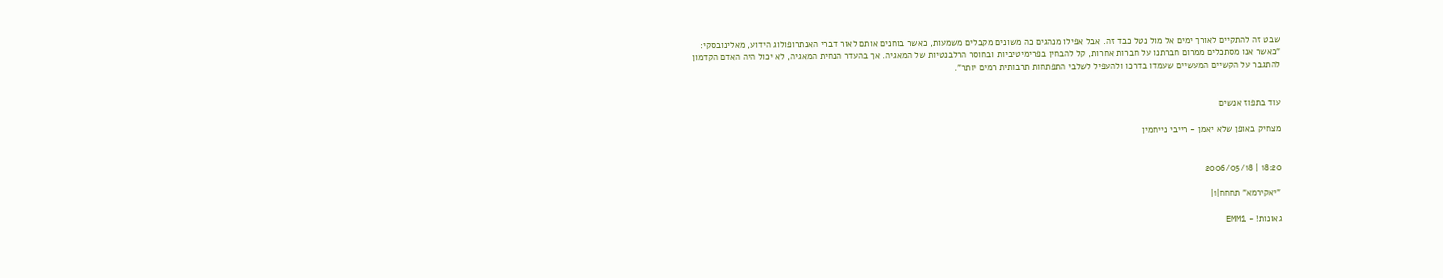שבט זה להתקיים לאורך ימים אל מול נטל כבד זה. אבל אפילו מנהגים כה משונים מקבלים משמעות, כאשר בוחנים אותם לאור דברי האנתרופולוג הידוע, מאלינובסקי: "כאשר אנו מסתכלים ממרום חברתנו על חברות אחרות, קל להבחין בפרימיטיביות ובחוסר הרלבנטיות של המאגיה. אך בהעדר הנחית המאגיה, לא יכול היה האדם הקדמון להתגבר על הקשיים המעשיים שעמדו בדרכו ולהעפיל לשלבי התפתחות תרבותית רמים יותר".


עוד בתפוז אנשים

מצחיק באופן שלא יאמן - רייבי נייחמין


18:20 | 2006/05/18

"יאקירמא" תחחח|1|

גאונות! - EMM1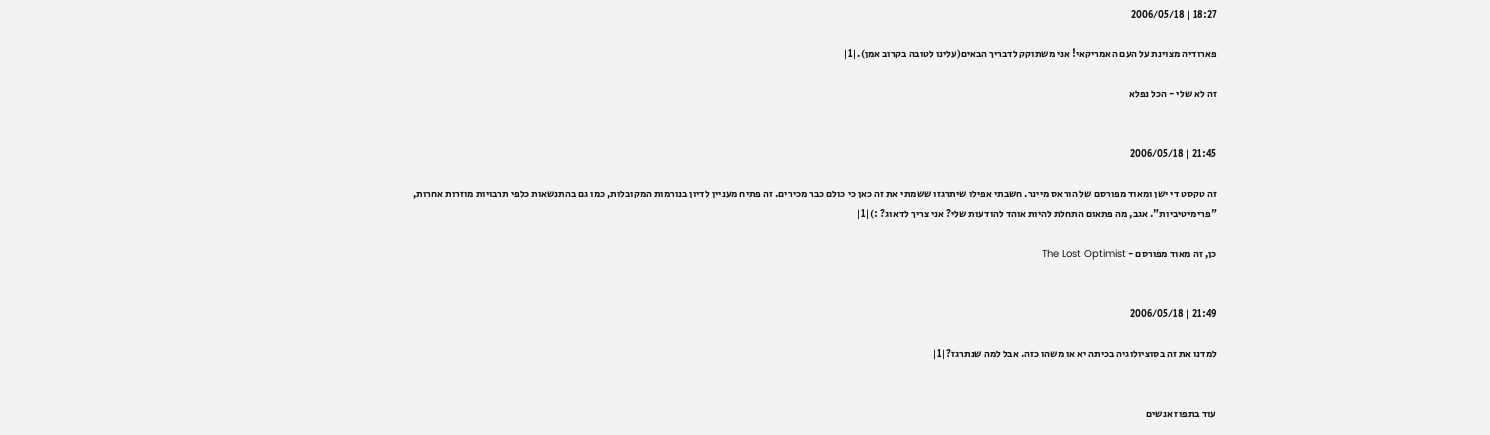18:27 | 2006/05/18

פארודיה מצוינת על העם האמריקאי! אני משתוקק לדבריך הבאים(עלינו לטובה בקרוב אמן).|1|

זה לא שלי - הכל נפלא


21:45 | 2006/05/18

זה טקסט די ישן ומאוד מפורסם של הוראס מיינר. חשבתי אפילו שיתרגזו ששמתי את זה כאן כי כולם כבר מכירים. זה פתיח מעניין לדיון בנורמות המקובלות, כמו גם בהתנשאות כלפי תרבויות מוזרות אחרות, "פרימיטיביות". אגב, מה פתאום התחלת להיות אוהד להודעות שלי? אני צריך לדאוג? :)|1|

כן, זה מאוד מפורסם - The Lost Optimist


21:49 | 2006/05/18

למדנו את זה בסוציולוגיה בכיתה יא או משהו כזה. אבל למה שנתרגז?|1|


עוד בתפוז אנשים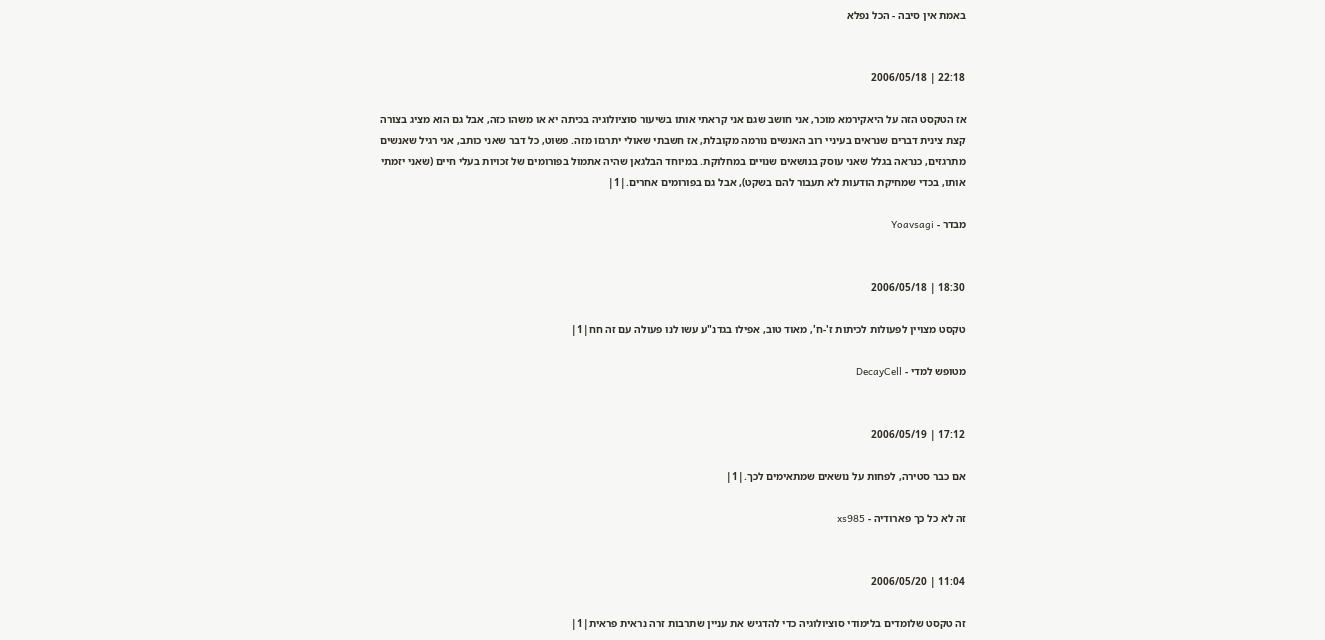באמת אין סיבה - הכל נפלא


22:18 | 2006/05/18

אז הטקסט הזה על היאקירמא מוכר, אני חושב שגם אני קראתי אותו בשיעור סוציולוגיה בכיתה יא או משהו כזה, אבל גם הוא מציג בצורה קצת צינית דברים שנראים בעיניי רוב האנשים נורמה מקובלת, אז חשבתי שאולי יתרגזו מזה. פשוט, כל דבר שאני כותב, אני רגיל שאנשים מתרגזים, כנראה בגלל שאני עוסק בנושאים שנויים במחלוקת. במיוחד הבלגאן שהיה אתמול בפורומים של זכויות בעלי חיים (שאני יזמתי אותו, בכדי שמחיקת הודעות לא תעבור להם בשקט), אבל גם בפורומים אחרים.|1|

מבדר - Yoavsagi


18:30 | 2006/05/18

טקסט מצויין לפעולות לכיתות ז'-ח', מאוד טוב, אפילו בגדנ"ע עשו לנו פעולה עם זה חח|1|

מטופש למדי - DecayCell


17:12 | 2006/05/19

אם כבר סטירה, לפחות על נושאים שמתאימים לכך.|1|

זה לא כל כך פארודיה - xs985


11:04 | 2006/05/20

זה טקסט שלומדים בלימודי סוציולוגיה כדי להדגיש את עניין שתרבות זרה נראית פראית|1|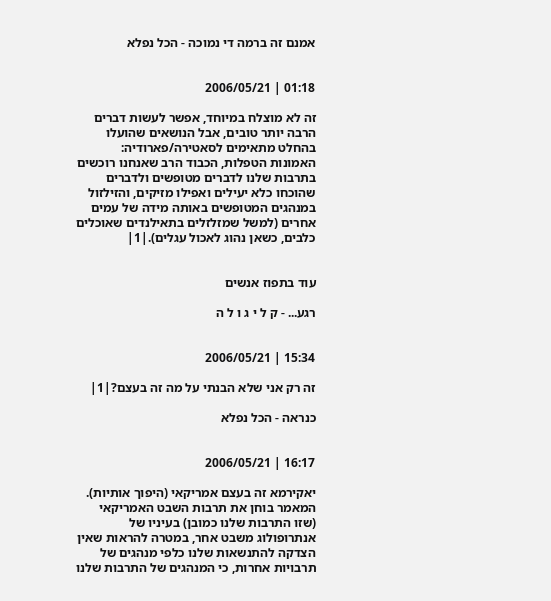אמנם זה ברמה די נמוכה - הכל נפלא


01:18 | 2006/05/21

זה לא מוצלח במיוחד, אפשר לעשות דברים הרבה יותר טובים, אבל הנושאים שהועלו בהחלט מתאימים לסאטירה/פארודיה: האמונות הטפלות, הכבוד הרב שאנחנו רוכשים בתרבות שלנו לדברים מטופשים ולדברים שהוכחו כלא יעילים ואפילו מזיקים, והזילזול במנהגים המטופשים באותה מידה של עמים אחרים (למשל שמזלזלים בתאילנדים שאוכלים כלבים, כשאן נהוג לאכול עגלים).|1|


עוד בתפוז אנשים

רגע... - ק ל י ג ו ל ה


15:34 | 2006/05/21

זה רק אני שלא הבנתי על מה זה בעצם?|1|

כנראה - הכל נפלא


16:17 | 2006/05/21

יאקירמא זה בעצם אמריקאי (היפוך אותיות). המאמר בוחן את תרבות השבט האמריקאי (שזו התרבות שלנו כמובן) בעיניו של אנתרופולוג משבט אחר, במטרה להראות שאין הצדקה להתנשאות שלנו כלפי מנהגים של תרבויות אחרות, כי המנהגים של התרבות שלנו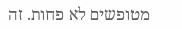מטופשים לא פחות. זה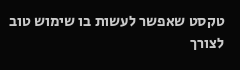טקסט שאפשר לעשות בו שימוש טוב לצורך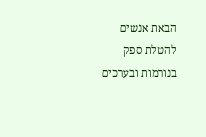הבאת אנשים להטלת ספק בנורמות ובערכים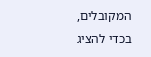המקובלים, בכדי להציג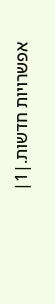אפשרויות חדשות.|1|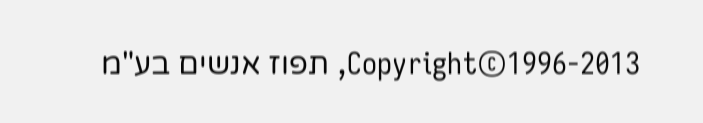Copyright©1996-2013, תפוז אנשים בע"מ